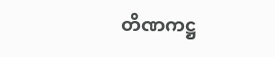တိဏကဋ္ဌ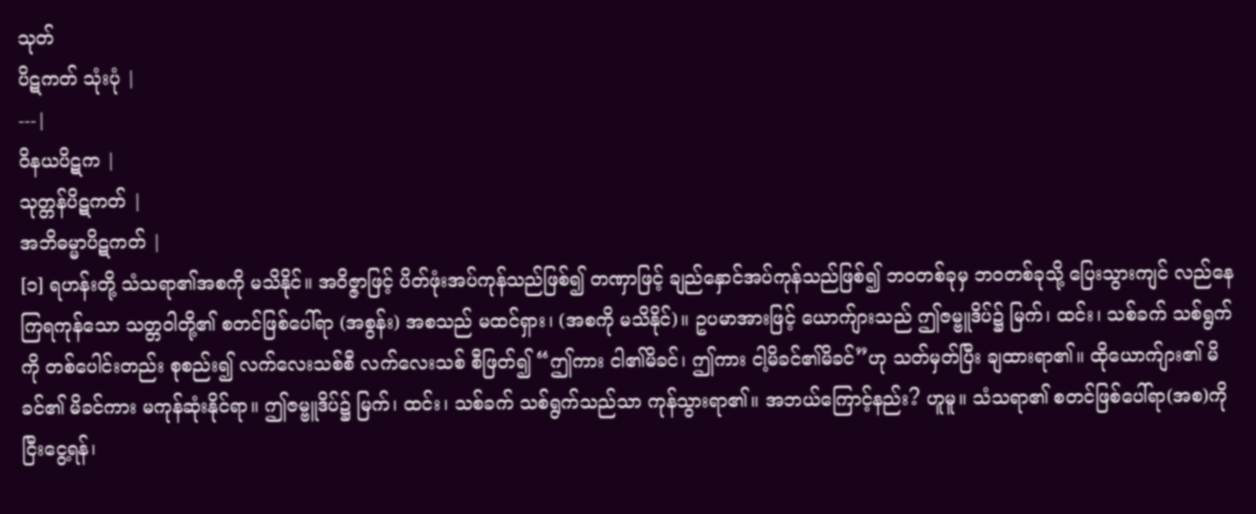သုတ်
ပိဋကတ် သုံးပုံ |
---|
ဝိနယပိဋက |
သုတ္တန်ပိဋကတ် |
အဘိဓမ္မာပိဋကတ် |
[၁] ရဟန်းတို့ သံသရာ၏အစကို မသိနိုင်။ အဝိဇ္ဇာဖြင့် ပိတ်ဖုံးအပ်ကုန်သည်ဖြစ်၍ တဏှာဖြင့် ချည်နှောင်အပ်ကုန်သည်ဖြစ်၍ ဘဝတစ်ခုမှ ဘဝတစ်ခုသို့ ပြေးသွားကျင် လည်နေကြရကုန်သော သတ္တဝါတို့၏ စတင်ဖြစ်ပေါ်ရာ (အစွန်း) အစသည် မထင်ရှား၊ (အစကို မသိနိုင်)။ ဥပမာအားဖြင့် ယောက်ျားသည် ဤဇမ္ဗူဒိပ်၌ မြက်၊ ထင်း၊ သစ်ခက် သစ်ရွက်ကို တစ်ပေါင်းတည်း စုစည်း၍ လက်လေးသစ်စီ လက်လေးသစ် စီဖြတ်၍ “ဤကား ငါ၏မိခင်၊ ဤကား ငါ့မိခင်၏မိခင်”ဟု သတ်မှတ်ပြီး ချထားရာ၏။ ထိုယောက်ျား၏ မိခင်၏ မိခင်ကား မကုန်ဆုံးနိုင်ရာ။ ဤဇမ္ဗူဒိပ်၌ မြက်၊ ထင်း၊ သစ်ခက် သစ်ရွက်သည်သာ ကုန်သွားရာ၏။ အဘယ်ကြောင့်နည်း? ဟူမူ။ သံသရာ၏ စတင်ဖြစ်ပေါ်ရာ(အစ)ကိုငြီးငွေ့ရန်၊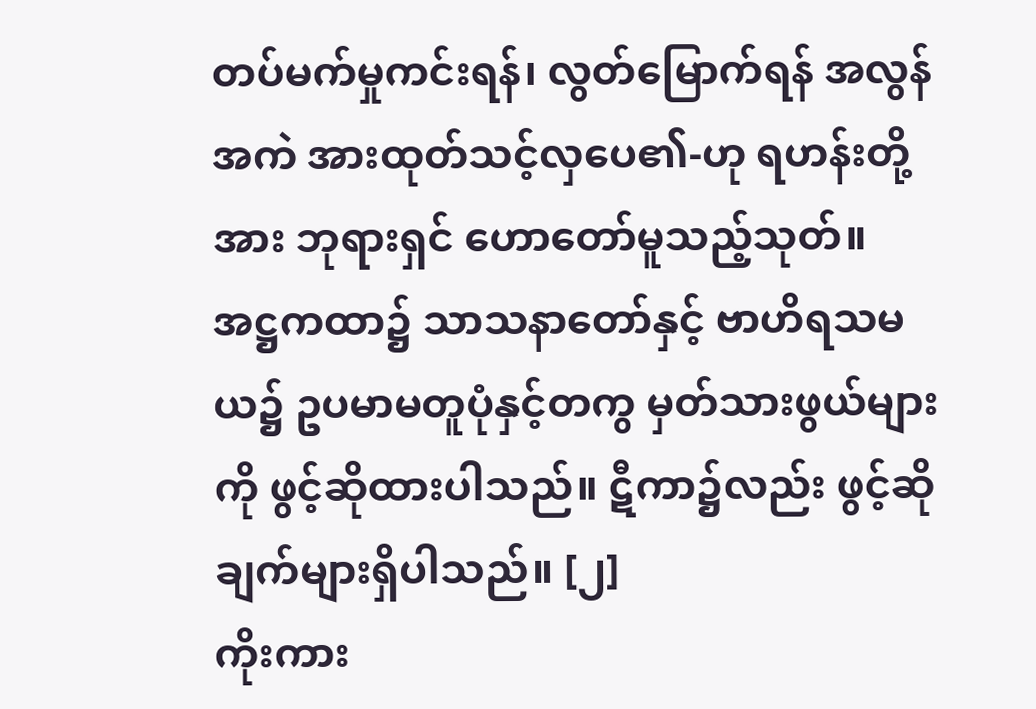တပ်မက်မှုကင်းရန်၊ လွတ်မြောက်ရန် အလွန်အကဲ အားထုတ်သင့်လှပေ၏-ဟု ရဟန်းတို့အား ဘုရားရှင် ဟောတော်မူသည့်သုတ်။
အဋ္ဌကထာ၌ သာသနာတော်နှင့် ဗာဟိရသမယ၌ ဥပမာမတူပုံနှင့်တကွ မှတ်သားဖွယ်များကို ဖွင့်ဆိုထားပါသည်။ ဋီကာ၌လည်း ဖွင့်ဆိုချက်များရှိပါသည်။ [၂]
ကိုးကား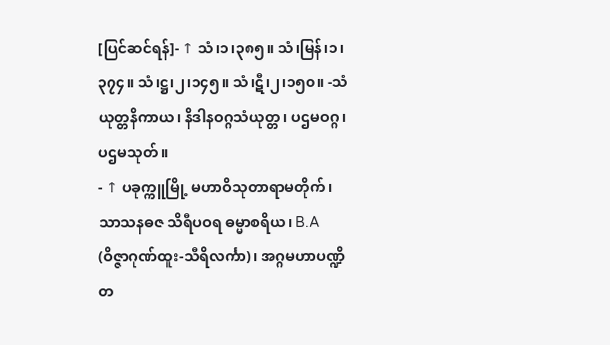[ပြင်ဆင်ရန်]- ↑ သံ၊၁၊၃၈၅။ သံ၊မြန်၊၁၊၃၇၄။ သံ၊ဋ္ဌ၊၂၊၁၄၅။ သံ၊ဋီ၊၂၊၁၅၀။ -သံယုတ္တနိကာယ၊ နိဒါနဝဂ္ဂသံယုတ္တ၊ ပဌမဝဂ္ဂ၊ ပဌမသုတ်။
- ↑ ပခုက္ကူမြို့ မဟာဝိသုတာရာမတိုက်၊ သာသနဓဇ သိရီပဝရ ဓမ္မာစရိယ၊ B.A (ဝိဇ္ဇာဂုဏ်ထူး-သီရိလင်္ကာ)၊ အဂ္ဂမဟာပဏ္ဍိတ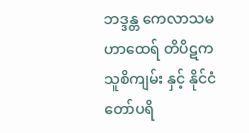ဘဒ္ဒန္တ ကေလာသမဟာထေရ် တိပိဋကသူစိကျမ်း နှင့် နိုင်ငံတော်ပရိ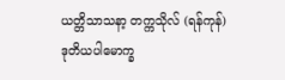ယတ္တိသာသနာ့ တက္ကသိုလ် (ရန်ကုန်) ဒုတိယပါမောက္ခ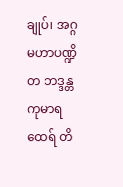ချုပ်၊ အဂ္ဂမဟာပဏ္ဍိတ ဘဒ္ဒန္တကုမာရထေရ် တိ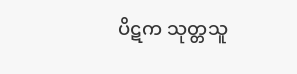ပိဋက သုတ္တသူ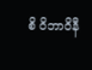စိ ဝိဘာဝိနီ